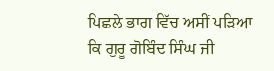ਪਿਛਲੇ ਭਾਗ ਵਿੱਚ ਅਸੀਂ ਪੜਿਆ ਕਿ ਗੁਰੂ ਗੋਬਿੰਦ ਸਿੰਘ ਜੀ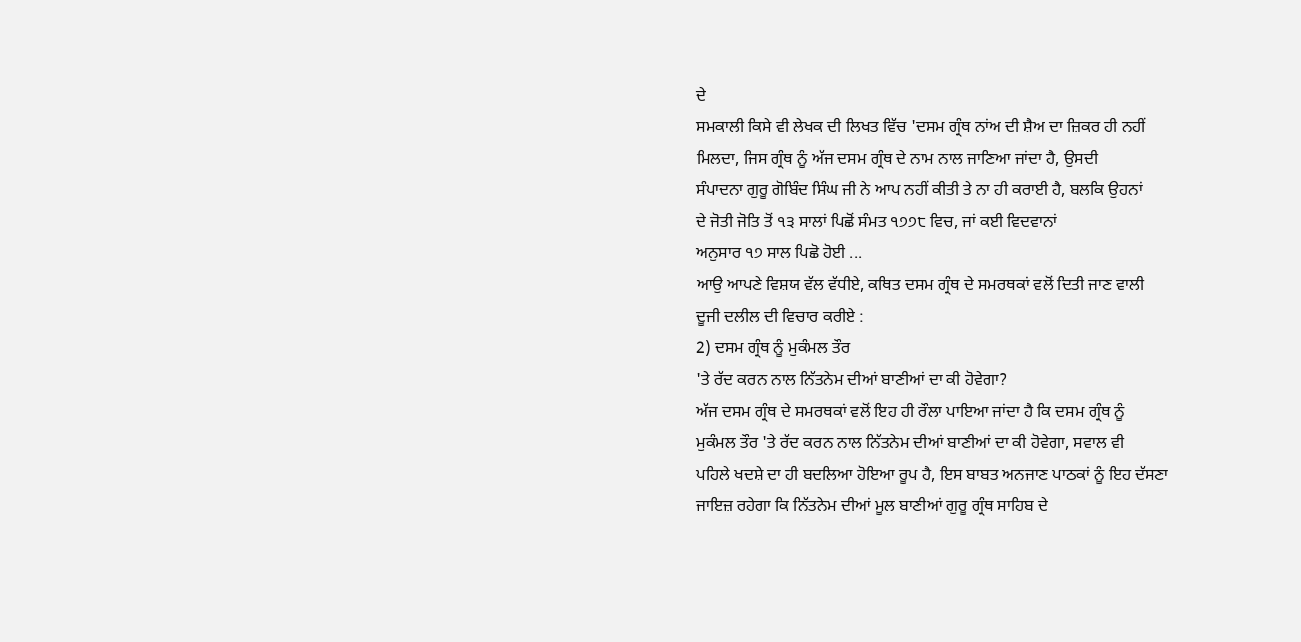ਦੇ
ਸਮਕਾਲੀ ਕਿਸੇ ਵੀ ਲੇਖਕ ਦੀ ਲਿਖਤ ਵਿੱਚ 'ਦਸਮ ਗ੍ਰੰਥ ਨਾਂਅ ਦੀ ਸ਼ੈਅ ਦਾ ਜ਼ਿਕਰ ਹੀ ਨਹੀਂ
ਮਿਲਦਾ, ਜਿਸ ਗ੍ਰੰਥ ਨੂੰ ਅੱਜ ਦਸਮ ਗ੍ਰੰਥ ਦੇ ਨਾਮ ਨਾਲ ਜਾਣਿਆ ਜਾਂਦਾ ਹੈ, ਉਸਦੀ
ਸੰਪਾਦਨਾ ਗੁਰੂ ਗੋਬਿੰਦ ਸਿੰਘ ਜੀ ਨੇ ਆਪ ਨਹੀਂ ਕੀਤੀ ਤੇ ਨਾ ਹੀ ਕਰਾਈ ਹੈ, ਬਲਕਿ ਉਹਨਾਂ
ਦੇ ਜੋਤੀ ਜੋਤਿ ਤੋਂ ੧੩ ਸਾਲਾਂ ਪਿਛੋਂ ਸੰਮਤ ੧੭੭੮ ਵਿਚ, ਜਾਂ ਕਈ ਵਿਦਵਾਨਾਂ
ਅਨੁਸਾਰ ੧੭ ਸਾਲ ਪਿਛੋ ਹੋਈ ...
ਆਉ ਆਪਣੇ ਵਿਸ਼ਯ ਵੱਲ ਵੱਧੀਏ, ਕਥਿਤ ਦਸਮ ਗ੍ਰੰਥ ਦੇ ਸਮਰਥਕਾਂ ਵਲੋਂ ਦਿਤੀ ਜਾਣ ਵਾਲੀ
ਦੂਜੀ ਦਲੀਲ ਦੀ ਵਿਚਾਰ ਕਰੀਏ :
2) ਦਸਮ ਗ੍ਰੰਥ ਨੂੰ ਮੁਕੰਮਲ ਤੌਰ
'ਤੇ ਰੱਦ ਕਰਨ ਨਾਲ ਨਿੱਤਨੇਮ ਦੀਆਂ ਬਾਣੀਆਂ ਦਾ ਕੀ ਹੋਵੇਗਾ?
ਅੱਜ ਦਸਮ ਗ੍ਰੰਥ ਦੇ ਸਮਰਥਕਾਂ ਵਲੋਂ ਇਹ ਹੀ ਰੌਲਾ ਪਾਇਆ ਜਾਂਦਾ ਹੈ ਕਿ ਦਸਮ ਗ੍ਰੰਥ ਨੂੰ
ਮੁਕੰਮਲ ਤੌਰ 'ਤੇ ਰੱਦ ਕਰਨ ਨਾਲ ਨਿੱਤਨੇਮ ਦੀਆਂ ਬਾਣੀਆਂ ਦਾ ਕੀ ਹੋਵੇਗਾ, ਸਵਾਲ ਵੀ
ਪਹਿਲੇ ਖਦਸ਼ੇ ਦਾ ਹੀ ਬਦਲਿਆ ਹੋਇਆ ਰੂਪ ਹੈ, ਇਸ ਬਾਬਤ ਅਨਜਾਣ ਪਾਠਕਾਂ ਨੂੰ ਇਹ ਦੱਸਣਾ
ਜਾਇਜ਼ ਰਹੇਗਾ ਕਿ ਨਿੱਤਨੇਮ ਦੀਆਂ ਮੂਲ ਬਾਣੀਆਂ ਗੁਰੂ ਗ੍ਰੰਥ ਸਾਹਿਬ ਦੇ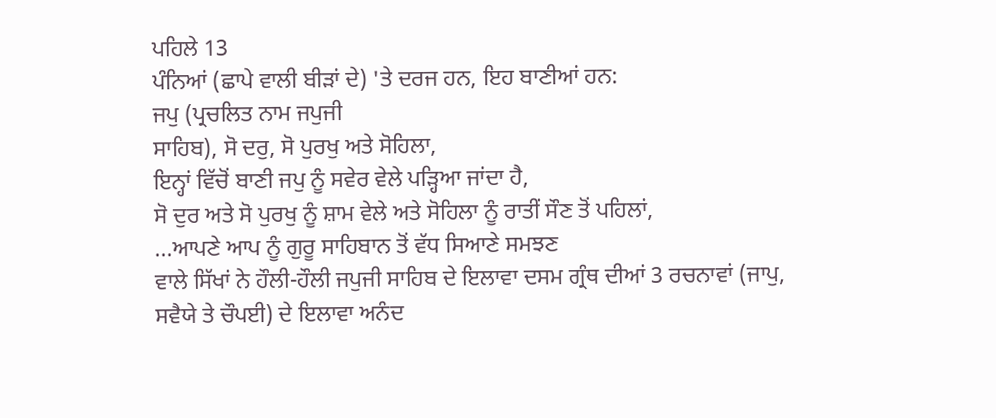ਪਹਿਲੇ 13
ਪੰਨਿਆਂ (ਛਾਪੇ ਵਾਲੀ ਬੀੜਾਂ ਦੇ) 'ਤੇ ਦਰਜ ਹਨ, ਇਹ ਬਾਣੀਆਂ ਹਨ:
ਜਪੁ (ਪ੍ਰਚਲਿਤ ਨਾਮ ਜਪੁਜੀ
ਸਾਹਿਬ), ਸੋ ਦਰੁ, ਸੋ ਪੁਰਖੁ ਅਤੇ ਸੋਹਿਲਾ,
ਇਨ੍ਹਾਂ ਵਿੱਚੋਂ ਬਾਣੀ ਜਪੁ ਨੂੰ ਸਵੇਰ ਵੇਲੇ ਪੜ੍ਹਿਆ ਜਾਂਦਾ ਹੈ,
ਸੋ ਦੁਰ ਅਤੇ ਸੋ ਪੁਰਖੁ ਨੂੰ ਸ਼ਾਮ ਵੇਲੇ ਅਤੇ ਸੋਹਿਲਾ ਨੂੰ ਰਾਤੀਂ ਸੌਣ ਤੋਂ ਪਹਿਲਾਂ,
...ਆਪਣੇ ਆਪ ਨੂੰ ਗੁਰੂ ਸਾਹਿਬਾਨ ਤੋਂ ਵੱਧ ਸਿਆਣੇ ਸਮਝਣ
ਵਾਲੇ ਸਿੱਖਾਂ ਨੇ ਹੌਲੀ-ਹੌਲੀ ਜਪੁਜੀ ਸਾਹਿਬ ਦੇ ਇਲਾਵਾ ਦਸਮ ਗ੍ਰੰਥ ਦੀਆਂ 3 ਰਚਨਾਵਾਂ (ਜਾਪੁ,
ਸਵੈਯੇ ਤੇ ਚੌਪਈ) ਦੇ ਇਲਾਵਾ ਅਨੰਦ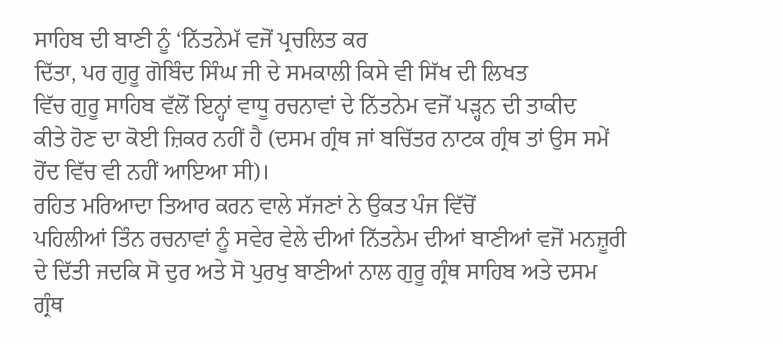ਸਾਹਿਬ ਦੀ ਬਾਣੀ ਨੂੰ ‘ਨਿੱਤਨੇਮੱ ਵਜੋਂ ਪ੍ਰਚਲਿਤ ਕਰ
ਦਿੱਤਾ, ਪਰ ਗੁਰੂ ਗੋਬਿੰਦ ਸਿੰਘ ਜੀ ਦੇ ਸਮਕਾਲੀ ਕਿਸੇ ਵੀ ਸਿੱਖ ਦੀ ਲਿਖਤ
ਵਿੱਚ ਗੁਰੂ ਸਾਹਿਬ ਵੱਲੋਂ ਇਨ੍ਹਾਂ ਵਾਧੂ ਰਚਨਾਵਾਂ ਦੇ ਨਿੱਤਨੇਮ ਵਜੋਂ ਪੜ੍ਹਨ ਦੀ ਤਾਕੀਦ
ਕੀਤੇ ਹੋਣ ਦਾ ਕੋਈ ਜ਼ਿਕਰ ਨਹੀਂ ਹੈ (ਦਸਮ ਗ੍ਰੰਥ ਜਾਂ ਬਚਿੱਤਰ ਨਾਟਕ ਗ੍ਰੰਥ ਤਾਂ ਉਸ ਸਮੇਂ
ਹੋਂਦ ਵਿੱਚ ਵੀ ਨਹੀਂ ਆਇਆ ਸੀ)।
ਰਹਿਤ ਮਰਿਆਦਾ ਤਿਆਰ ਕਰਨ ਵਾਲੇ ਸੱਜਣਾਂ ਨੇ ਉਕਤ ਪੰਜ ਵਿੱਚੋਂ
ਪਹਿਲੀਆਂ ਤਿੰਨ ਰਚਨਾਵਾਂ ਨੂੰ ਸਵੇਰ ਵੇਲੇ ਦੀਆਂ ਨਿੱਤਨੇਮ ਦੀਆਂ ਬਾਣੀਆਂ ਵਜੋਂ ਮਨਜ਼ੂਰੀ
ਦੇ ਦਿੱਤੀ ਜਦਕਿ ਸੋ ਦੁਰ ਅਤੇ ਸੋ ਪੁਰਖੁ ਬਾਣੀਆਂ ਨਾਲ ਗੁਰੂ ਗ੍ਰੰਥ ਸਾਹਿਬ ਅਤੇ ਦਸਮ
ਗ੍ਰੰਥ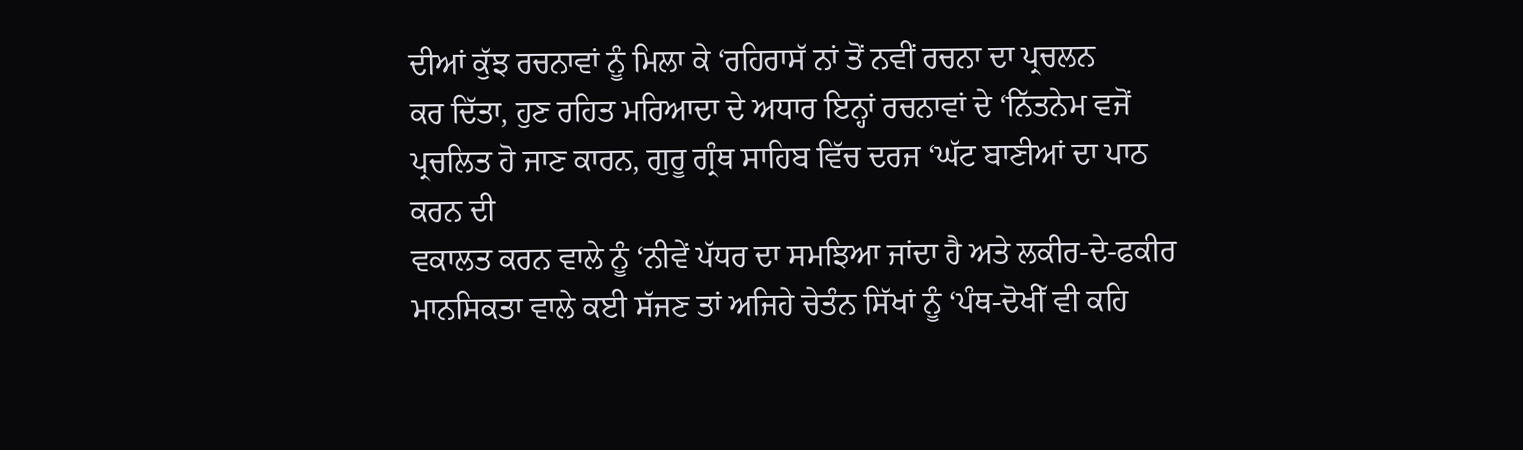ਦੀਆਂ ਕੁੱਝ ਰਚਨਾਵਾਂ ਨੂੰ ਮਿਲਾ ਕੇ ‘ਰਹਿਰਾਸੱ ਨਾਂ ਤੋਂ ਨਵੀਂ ਰਚਨਾ ਦਾ ਪ੍ਰਚਲਨ
ਕਰ ਦਿੱਤਾ, ਹੁਣ ਰਹਿਤ ਮਰਿਆਦਾ ਦੇ ਅਧਾਰ ਇਨ੍ਹਾਂ ਰਚਨਾਵਾਂ ਦੇ ‘ਨਿੱਤਨੇਮ ਵਜੋਂ
ਪ੍ਰਚਲਿਤ ਹੋ ਜਾਣ ਕਾਰਨ, ਗੁਰੂ ਗ੍ਰੰਥ ਸਾਹਿਬ ਵਿੱਚ ਦਰਜ ‘ਘੱਟ ਬਾਣੀਆਂ ਦਾ ਪਾਠ ਕਰਨ ਦੀ
ਵਕਾਲਤ ਕਰਨ ਵਾਲੇ ਨੂੰ ‘ਨੀਵੇਂ ਪੱਧਰ ਦਾ ਸਮਝਿਆ ਜਾਂਦਾ ਹੈ ਅਤੇ ਲਕੀਰ-ਦੇ-ਫਕੀਰ
ਮਾਨਸਿਕਤਾ ਵਾਲੇ ਕਈ ਸੱਜਣ ਤਾਂ ਅਜਿਹੇ ਚੇਤੰਨ ਸਿੱਖਾਂ ਨੂੰ ‘ਪੰਥ-ਦੋਖੀੱ ਵੀ ਕਹਿ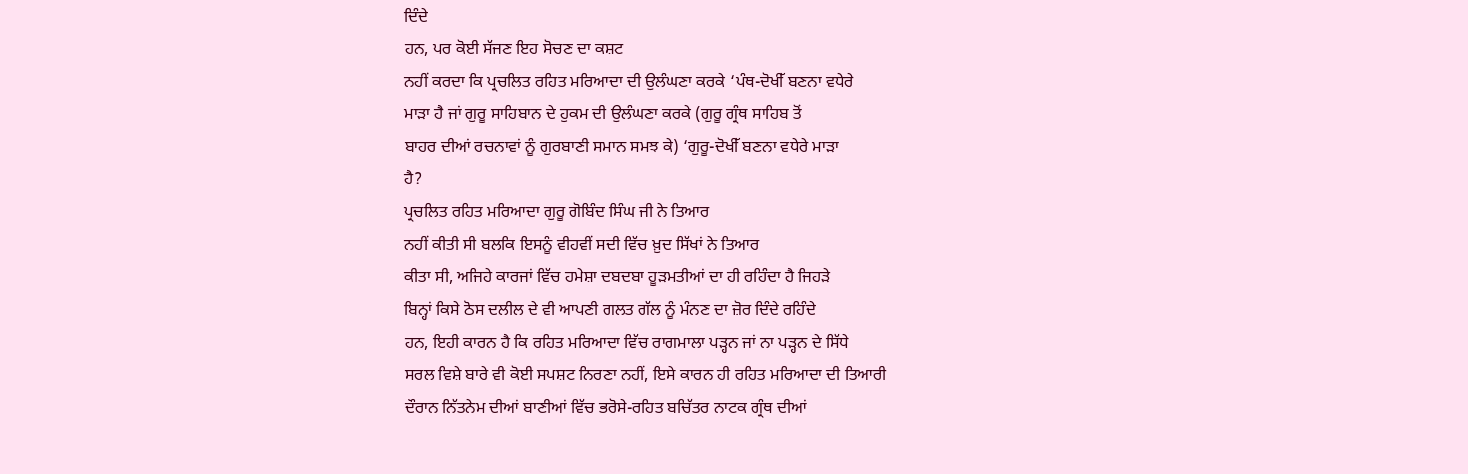ਦਿੰਦੇ
ਹਨ, ਪਰ ਕੋਈ ਸੱਜਣ ਇਹ ਸੋਚਣ ਦਾ ਕਸ਼ਟ
ਨਹੀਂ ਕਰਦਾ ਕਿ ਪ੍ਰਚਲਿਤ ਰਹਿਤ ਮਰਿਆਦਾ ਦੀ ਉਲੰਘਣਾ ਕਰਕੇ ‘ਪੰਥ-ਦੋਖੀੱ ਬਣਨਾ ਵਧੇਰੇ
ਮਾੜਾ ਹੈ ਜਾਂ ਗੁਰੂ ਸਾਹਿਬਾਨ ਦੇ ਹੁਕਮ ਦੀ ਉਲੰਘਣਾ ਕਰਕੇ (ਗੁਰੂ ਗ੍ਰੰਥ ਸਾਹਿਬ ਤੋਂ
ਬਾਹਰ ਦੀਆਂ ਰਚਨਾਵਾਂ ਨੂੰ ਗੁਰਬਾਣੀ ਸਮਾਨ ਸਮਝ ਕੇ) ‘ਗੁਰੂ-ਦੋਖੀੱ ਬਣਨਾ ਵਧੇਰੇ ਮਾੜਾ
ਹੈ?
ਪ੍ਰਚਲਿਤ ਰਹਿਤ ਮਰਿਆਦਾ ਗੁਰੂ ਗੋਬਿੰਦ ਸਿੰਘ ਜੀ ਨੇ ਤਿਆਰ
ਨਹੀਂ ਕੀਤੀ ਸੀ ਬਲਕਿ ਇਸਨੂੰ ਵੀਹਵੀਂ ਸਦੀ ਵਿੱਚ ਖ਼ੁਦ ਸਿੱਖਾਂ ਨੇ ਤਿਆਰ
ਕੀਤਾ ਸੀ, ਅਜਿਹੇ ਕਾਰਜਾਂ ਵਿੱਚ ਹਮੇਸ਼ਾ ਦਬਦਬਾ ਹੂੜਮਤੀਆਂ ਦਾ ਹੀ ਰਹਿੰਦਾ ਹੈ ਜਿਹੜੇ
ਬਿਨ੍ਹਾਂ ਕਿਸੇ ਠੋਸ ਦਲੀਲ ਦੇ ਵੀ ਆਪਣੀ ਗਲਤ ਗੱਲ ਨੂੰ ਮੰਨਣ ਦਾ ਜ਼ੋਰ ਦਿੰਦੇ ਰਹਿੰਦੇ
ਹਨ, ਇਹੀ ਕਾਰਨ ਹੈ ਕਿ ਰਹਿਤ ਮਰਿਆਦਾ ਵਿੱਚ ਰਾਗਮਾਲਾ ਪੜ੍ਹਨ ਜਾਂ ਨਾ ਪੜ੍ਹਨ ਦੇ ਸਿੱਧੇ
ਸਰਲ ਵਿਸ਼ੇ ਬਾਰੇ ਵੀ ਕੋਈ ਸਪਸ਼ਟ ਨਿਰਣਾ ਨਹੀਂ, ਇਸੇ ਕਾਰਨ ਹੀ ਰਹਿਤ ਮਰਿਆਦਾ ਦੀ ਤਿਆਰੀ
ਦੌਰਾਨ ਨਿੱਤਨੇਮ ਦੀਆਂ ਬਾਣੀਆਂ ਵਿੱਚ ਭਰੋਸੇ-ਰਹਿਤ ਬਚਿੱਤਰ ਨਾਟਕ ਗ੍ਰੰਥ ਦੀਆਂ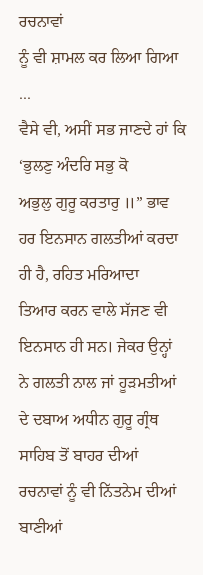ਰਚਨਾਵਾਂ
ਨੂੰ ਵੀ ਸ਼ਾਮਲ ਕਰ ਲਿਆ ਗਿਆ ...
ਵੈਸੇ ਵੀ, ਅਸੀਂ ਸਭ ਜਾਣਦੇ ਹਾਂ ਕਿ ‘ਭੁਲਣੁ ਅੰਦਰਿ ਸਭੁ ਕੋ
ਅਭੁਲੁ ਗੁਰੂ ਕਰਤਾਰੁ ॥” ਭਾਵ ਹਰ ਇਨਸਾਨ ਗਲਤੀਆਂ ਕਰਦਾ ਹੀ ਹੈ, ਰਹਿਤ ਮਰਿਆਦਾ
ਤਿਆਰ ਕਰਨ ਵਾਲੇ ਸੱਜਣ ਵੀ ਇਨਸਾਨ ਹੀ ਸਨ। ਜੇਕਰ ਉਨ੍ਹਾਂ ਨੇ ਗਲਤੀ ਨਾਲ ਜਾਂ ਹੂੜਮਤੀਆਂ
ਦੇ ਦਬਾਅ ਅਧੀਨ ਗੁਰੂ ਗ੍ਰੰਥ ਸਾਹਿਬ ਤੋਂ ਬਾਹਰ ਦੀਆਂ ਰਚਨਾਵਾਂ ਨੂੰ ਵੀ ਨਿੱਤਨੇਮ ਦੀਆਂ
ਬਾਣੀਆਂ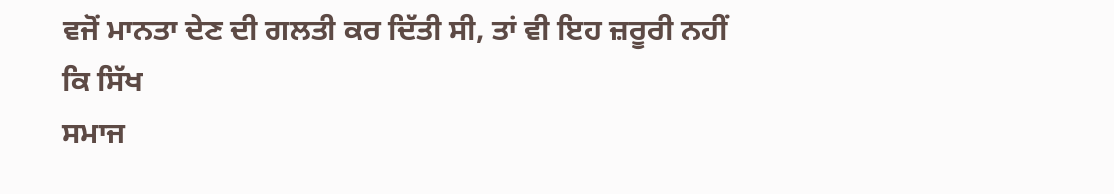ਵਜੋਂ ਮਾਨਤਾ ਦੇਣ ਦੀ ਗਲਤੀ ਕਰ ਦਿੱਤੀ ਸੀ, ਤਾਂ ਵੀ ਇਹ ਜ਼ਰੂਰੀ ਨਹੀਂ ਕਿ ਸਿੱਖ
ਸਮਾਜ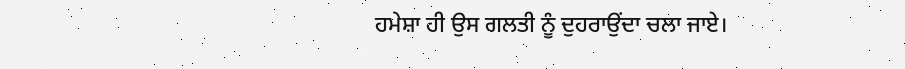ਹਮੇਸ਼ਾ ਹੀ ਉਸ ਗਲਤੀ ਨੂੰ ਦੁਹਰਾਉਂਦਾ ਚਲਾ ਜਾਏ।